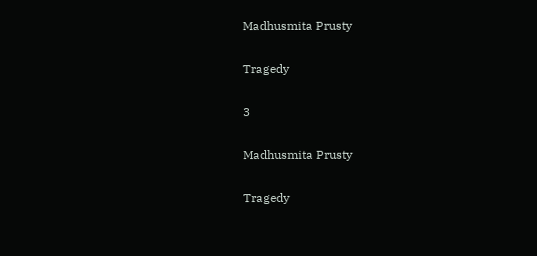Madhusmita Prusty

Tragedy

3

Madhusmita Prusty

Tragedy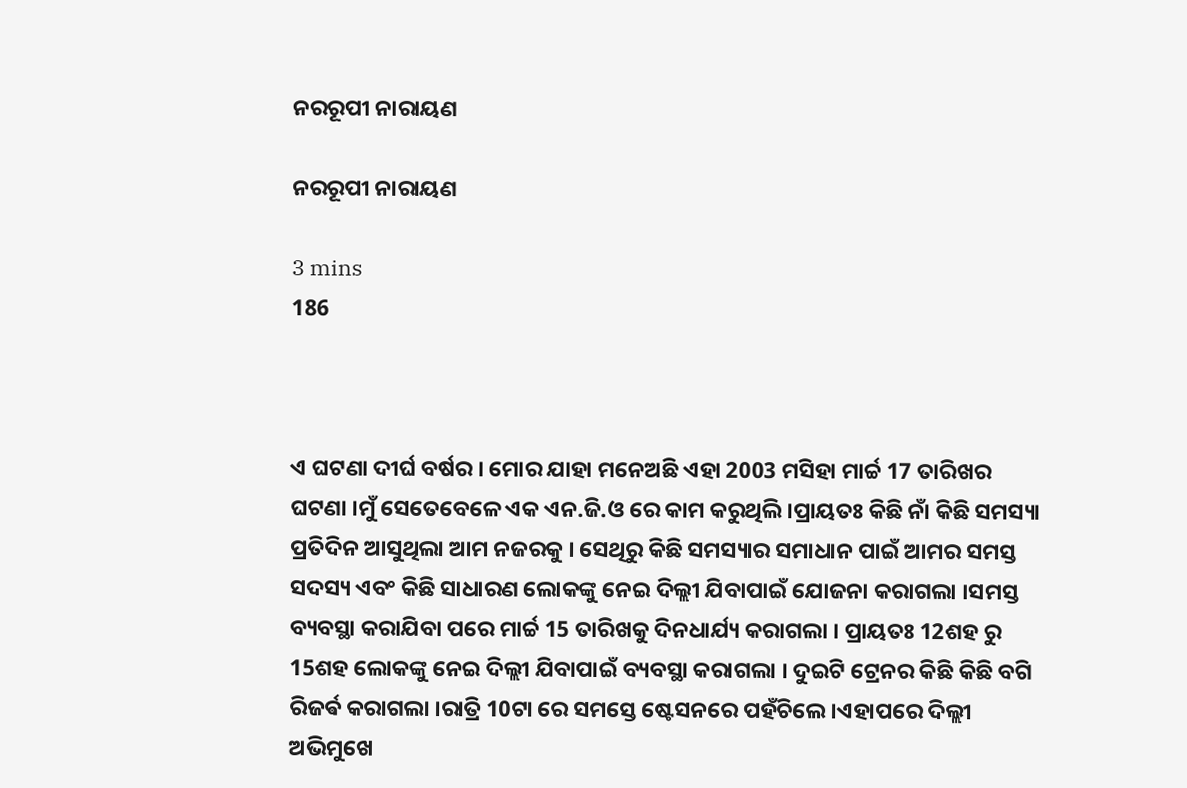ନରରୂପୀ ନାରାୟଣ

ନରରୂପୀ ନାରାୟଣ

3 mins
186



ଏ ଘଟଣା ଦୀର୍ଘ ବର୍ଷର । ମୋର ଯାହା ମନେଅଛି ଏହା 2003 ମସିହା ମାର୍ଚ୍ଚ 17 ତାରିଖର ଘଟଣା ।ମୁଁ ସେତେବେଳେ ଏକ ଏନ.ଜି.ଓ ରେ କାମ କରୁଥିଲି ।ପ୍ରାୟତଃ କିଛି ନାଁ କିଛି ସମସ୍ୟା ପ୍ରତିଦିନ ଆସୁଥିଲା ଆମ ନଜରକୁ । ସେଥିରୁ କିଛି ସମସ୍ୟାର ସମାଧାନ ପାଇଁ ଆମର ସମସ୍ତ ସଦସ୍ୟ ଏବଂ କିଛି ସାଧାରଣ ଲୋକଙ୍କୁ ନେଇ ଦିଲ୍ଲୀ ଯିବାପାଇଁ ଯୋଜନା କରାଗଲା ।ସମସ୍ତ ବ୍ୟବସ୍ଥା କରାଯିବା ପରେ ମାର୍ଚ୍ଚ 15 ତାରିଖକୁ ଦିନଧାର୍ଯ୍ୟ କରାଗଲା । ପ୍ରାୟତଃ 12ଶହ ରୁ 15ଶହ ଲୋକଙ୍କୁ ନେଇ ଦିଲ୍ଲୀ ଯିବାପାଇଁ ବ୍ୟବସ୍ଥା କରାଗଲା । ଦୁଇଟି ଟ୍ରେନର କିଛି କିଛି ବଗି ରିଜର୍ଵ କରାଗଲା ।ରାତ୍ରି 10ଟା ରେ ସମସ୍ତେ ଷ୍ଟେସନରେ ପହଁଚିଲେ ।ଏହାପରେ ଦିଲ୍ଲୀ ଅଭିମୁଖେ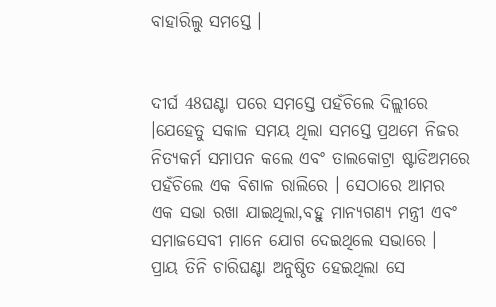ବାହାରିଲୁ ସମସ୍ତେ ।


ଦୀର୍ଘ 48ଘଣ୍ଟା ପରେ ସମସ୍ତେ ପହଁଚିଲେ ଦିଲ୍ଲୀରେ ।ଯେହେତୁ ସକାଳ ସମୟ ଥିଲା ସମସ୍ତେ ପ୍ରଥମେ ନିଜର ନିତ୍ୟକର୍ମ ସମାପନ କଲେ ଏବଂ ତାଲକୋଟ୍ରା ଷ୍ଟାଡିଅମରେ ପହଁଚିଲେ ଏକ ବିଶାଳ ରାଲିରେ । ସେଠାରେ ଆମର ଏକ ସଭା ରଖା ଯାଇଥିଲା,ବହୁ ମାନ୍ୟଗଣ୍ୟ ମନ୍ତ୍ରୀ ଏବଂ ସମାଜସେବୀ ମାନେ ଯୋଗ ଦେଇଥିଲେ ସଭାରେ । ପ୍ରାୟ ତିନି ଚାରିଘଣ୍ଟା ଅନୁଷ୍ଠିତ ହେଇଥିଲା ସେ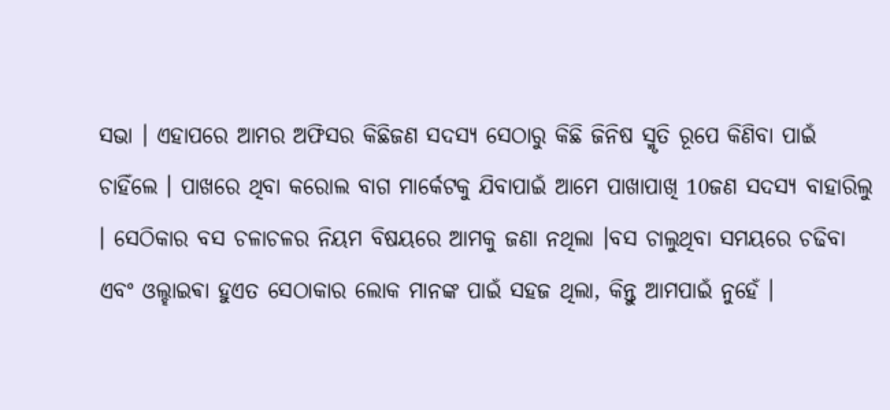ସଭା । ଏହାପରେ ଆମର ଅଫିସର କିଛିଜଣ ସଦସ୍ୟ ସେଠାରୁ କିଛି ଜିନିଷ ସ୍ମୃତି ରୂପେ କିଣିବା ପାଇଁ ଚାହିଁଲେ । ପାଖରେ ଥିବା କରୋଲ ବାଗ ମାର୍କେଟକୁ ଯିବାପାଇଁ ଆମେ ପାଖାପାଖି 10ଜଣ ସଦସ୍ୟ ବାହାରିଲୁ । ସେଠିକାର ବସ ଚଳାଚଳର ନିୟମ ବିଷୟରେ ଆମକୁ ଜଣା ନଥିଲା ।ବସ ଚାଲୁଥିବା ସମୟରେ ଚଢିବା ଏବଂ ଓଲ୍ହାଇଵା ହୁଏତ ସେଠାକାର ଲୋକ ମାନଙ୍କ ପାଇଁ ସହଜ ଥିଲା, କିନ୍ତୁ ଆମପାଇଁ ନୁହେଁ ।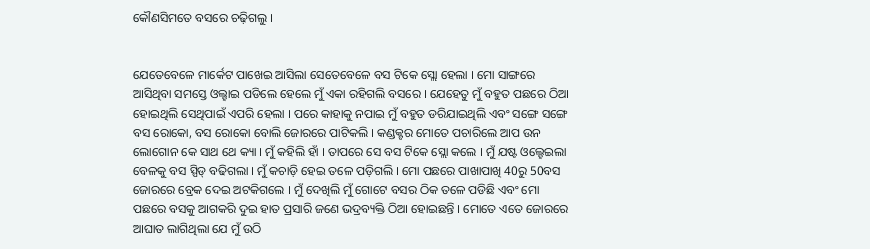କୌଣସିମତେ ବସରେ ଚଢ଼ିଗଲୁ ।


ଯେତେବେଳେ ମାର୍କେଟ ପାଖେଇ ଆସିଲା ସେତେବେଳେ ବସ ଟିକେ ସ୍ଲୋ ହେଲା । ମୋ ସାଙ୍ଗରେ ଆସିଥିବା ସମସ୍ତେ ଓଲ୍ହାଇ ପଡିଲେ ହେଲେ ମୁଁ ଏକା ରହିଗଲି ବସରେ । ଯେହେତୁ ମୁଁ ବହୁତ ପଛରେ ଠିଆ ହୋଇଥିଲି ସେଥିପାଇଁ ଏପରି ହେଲା । ପରେ କାହାକୁ ନପାଇ ମୁଁ ବହୁତ ଡରିଯାଇଥିଲି ଏବଂ ସଙ୍ଗେ ସଙ୍ଗେ ବସ ରୋକୋ, ବସ ରୋକୋ ବୋଲି ଜୋରରେ ପାଟିକଲି । କଣ୍ଡକ୍ଟର ମୋତେ ପଚାରିଲେ ଆପ ଉନ ଲୋଗୋନ କେ ସାଥ ଥେ କ୍ୟା । ମୁଁ କହିଲି ହାଁ । ତାପରେ ସେ ବସ ଟିକେ ସ୍ଲୋ କଲେ । ମୁଁ ଯଷ୍ଟ ଓଲ୍ହେଇଲା ବେଳକୁ ବସ ସ୍ପିଡ୍ ବଢିଗଲା । ମୁଁ କଚାଡ଼ି ହେଇ ତଳେ ପଡ଼ିଗଲି । ମୋ ପଛରେ ପାଖାପାଖି 40ରୁ 50ବସ ଜୋରରେ ବ୍ରେକ ଦେଇ ଅଟକିଗଲେ । ମୁଁ ଦେଖିଲି ମୁଁ ଗୋଟେ ବସର ଠିକ ତଳେ ପଡିଛି ଏବଂ ମୋ ପଛରେ ବସକୁ ଆଗକରି ଦୁଇ ହାତ ପ୍ରସାରି ଜଣେ ଭଦ୍ରବ୍ୟକ୍ତି ଠିଆ ହୋଇଛନ୍ତି । ମୋତେ ଏତେ ଜୋରରେ ଆଘାତ ଲାଗିଥିଲା ଯେ ମୁଁ ଉଠି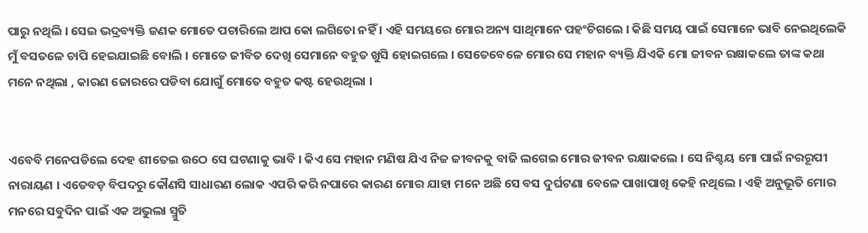ପାରୁ ନଥିଲି । ସେଇ ଭଦ୍ରବ୍ୟକ୍ତି ଜଣକ ମୋତେ ପଚାରିଲେ ଆପ କୋ ଲଗିତୋ ନହିଁ । ଏହି ସମୟରେ ମୋର ଅନ୍ୟ ସାଥିମାନେ ପହଂଚିଗଲେ । କିଛି ସମୟ ପାଇଁ ସେମାନେ ଭାବି ନେଇଥିଲେକି ମୁଁ ବସତଳେ ଚାପି ହେଇଯାଇଛି ବୋଲି । ମୋତେ ଜୀବିତ ଦେଖି ସେମାନେ ବହୁତ ଖୁସି ହୋଇଗଲେ । ସେତେବେଳେ ମୋର ସେ ମହାନ ବ୍ୟକ୍ତି ଯିଏକି ମୋ ଜୀବନ ରକ୍ଷାକଲେ ତାଙ୍କ କଥା ମନେ ନଥିଲା , କାରଣ ଜୋରରେ ପଡିବା ଯୋଗୁଁ ମୋତେ ବହୁତ କଷ୍ଟ ହେଉଥିଲା ।


ଏବେବି ମନେପଡିଲେ ଦେହ ଶୀତେଇ ଉଠେ ସେ ଘଟଣାକୁ ଭାବି । କିଏ ସେ ମହାନ ମଣିଷ ଯିଏ ନିଜ ଜୀବନକୁ ବାଜି ଲଗେଇ ମୋର ଜୀବନ ରକ୍ଷାକଲେ । ସେ ନିଶ୍ଚୟ ମୋ ପାଇଁ ନରରୂପୀ ନାରାୟଣ । ଏତେବଡ଼ ବିପଦରୁ କୌଣସି ସାଧାରଣ ଲୋକ ଏପରି କରି ନପାରେ କାରଣ ମୋର ଯାହା ମନେ ଅଛି ସେ ବସ ଦୁର୍ଘଟଣା ବେଳେ ପାଖାପାଖି କେହି ନଥିଲେ । ଏହି ଅନୁଭୂତି ମୋର ମନରେ ସବୁଦିନ ପାଇଁ ଏକ ଅଭୁଲା ସ୍ମୁତି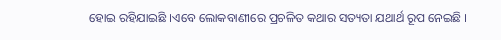ହୋଇ ରହିଯାଇଛି ।ଏବେ ଲୋକବାଣୀରେ ପ୍ରଚଳିତ କଥାର ସତ୍ୟତା ଯଥାର୍ଥ ରୂପ ନେଇଛି ।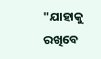"ଯାହାକୁ ରଖିବେ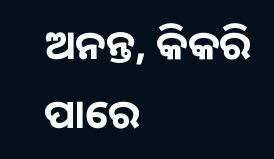ଅନନ୍ତ, କିକରି ପାରେ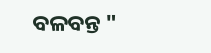ବଳବନ୍ତ "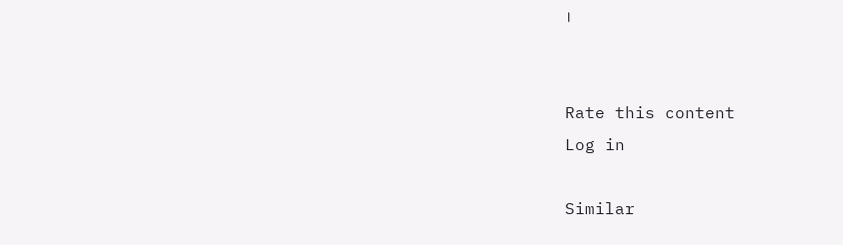।


Rate this content
Log in

Similar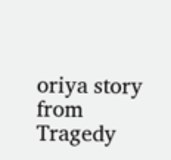oriya story from Tragedy